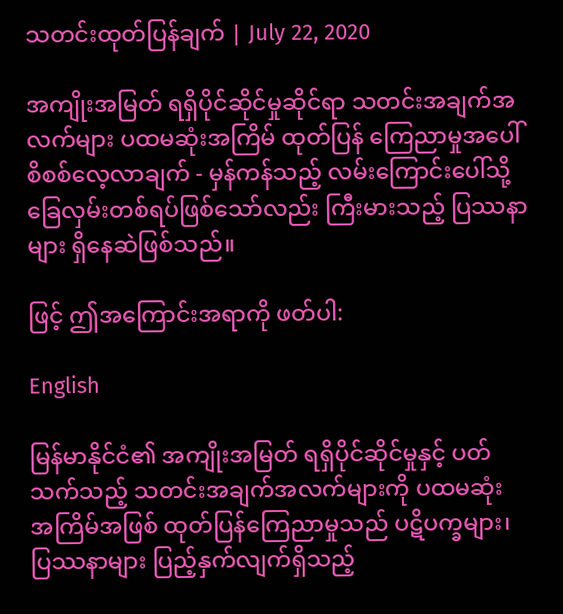သတင်းထုတ်ပြန်ချက် | July 22, 2020

အကျိုးအမြတ် ရရှိပိုင်ဆိုင်မှုဆိုင်ရာ သတင်းအချက်အလက်များ ပထမဆုံးအကြိမ် ထုတ်ပြန် ကြေညာမှုအပေါ် စိစစ်လေ့လာချက် - မှန်ကန်သည့် လမ်းကြောင်းပေါ်သို့ ခြေလှမ်းတစ်ရပ်ဖြစ်သော်လည်း ကြီးမားသည့် ပြဿနာများ ရှိနေဆဲဖြစ်သည်။

ဖြင့် ဤအကြောင်းအရာကို ဖတ်ပါ:

English

မြန်မာနိုင်ငံ၏ အကျိုးအမြတ် ရရှိပိုင်ဆိုင်မှုနှင့် ပတ်သက်သည့် သတင်းအချက်အလက်များကို ပထမဆုံး အကြိမ်အဖြစ် ထုတ်ပြန်ကြေညာမှုသည် ပဋိပက္ခများ၊ ပြဿနာများ ပြည့်နှက်လျက်ရှိသည့်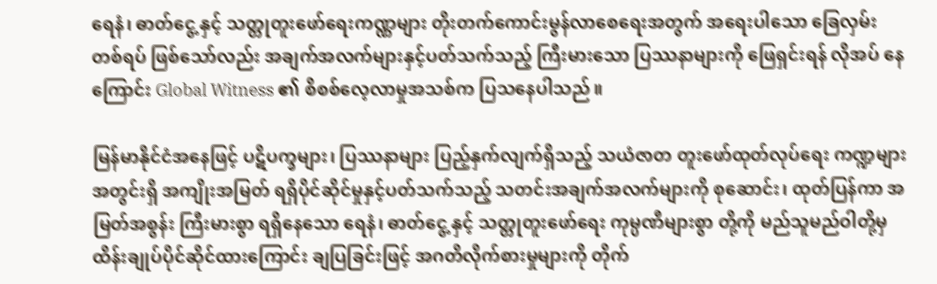ရေနံ၊ ဓာတ်ငွေ့ နှင့် သတ္တုတူးဖော်ရေးကဏ္ဏများ တိုးတက်ကောင်းမွန်လာစေရေးအတွက် အရေးပါသော ခြေလှမ်းတစ်ရပ် ဖြစ်သော်လည်း အချက်အလက်များနှင့်ပတ်သက်သည့် ကြီးမားသော ပြဿနာများကို ဖြေရှင်းရန် လိုအပ် နေကြောင်း Global Witness ၏ စိစစ်လေ့လာမှုအသစ်က ပြသနေပါသည်။

မြန်မာနိုင်ငံအနေဖြင့် ပဋိပက္ခများ၊ ပြဿနာများ ပြည့်နှက်လျက်ရှိသည့် သယံဇာတ တူးဖော်ထုတ်လုပ်ရေး ကဏ္ဍများအတွင်းရှိ အကျိုးအမြတ် ရရှိပိုင်ဆိုင်မှုနှင့်ပတ်သက်သည့် သတင်းအချက်အလက်များကို စုဆောင်း၊ ထုတ်ပြန်ကာ အမြတ်အစွန်း ကြီးမားစွာ ရရှိနေသော ရေနံ၊ ဓာတ်ငွေ့ နှင့် သတ္တုတူးဖော်ရေး ကုမ္ပဏီများစွာ တို့ကို မည်သူမည်ဝါတို့မှ ထိန်းချုပ်ပိုင်ဆိုင်ထားကြောင်း ချပြခြင်းဖြင့် အဂတိလိုက်စားမှုများကို တိုက်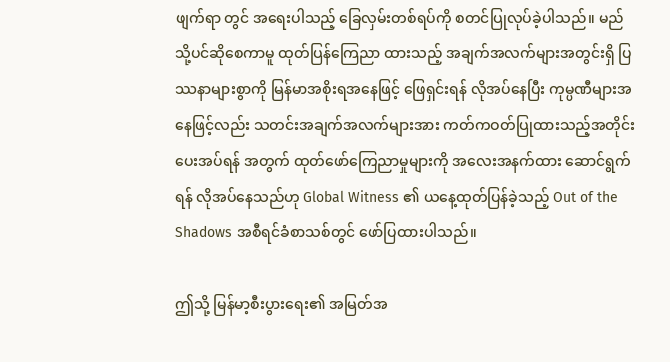ဖျက်ရာ တွင် အရေးပါသည့် ခြေလှမ်းတစ်ရပ်ကို စတင်ပြုလုပ်ခဲ့ပါသည်။ မည်သို့ပင်ဆိုစေကာမူ ထုတ်ပြန်ကြေညာ ထားသည့် အချက်အလက်များအတွင်းရှိ ပြဿနာများစွာကို မြန်မာအစိုးရအနေဖြင့် ဖြေရှင်းရန် လိုအပ်နေပြီး ကုမ္ပဏီများအနေဖြင့်လည်း သတင်းအချက်အလက်များအား ကတ်ကဝတ်ပြုထားသည့်အတိုင်း ပေးအပ်ရန် အတွက် ထုတ်ဖော်ကြေညာမှုများကို အလေးအနက်ထား ဆောင်ရွက်ရန် လိုအပ်နေသည်ဟု Global Witness ၏ ယနေ့ထုတ်ပြန်ခဲ့သည့် Out of the Shadows အစီရင်ခံစာသစ်တွင် ဖော်ပြထားပါသည်။

ဤသို့ မြန်မာ့စီးပွားရေး၏ အမြတ်အ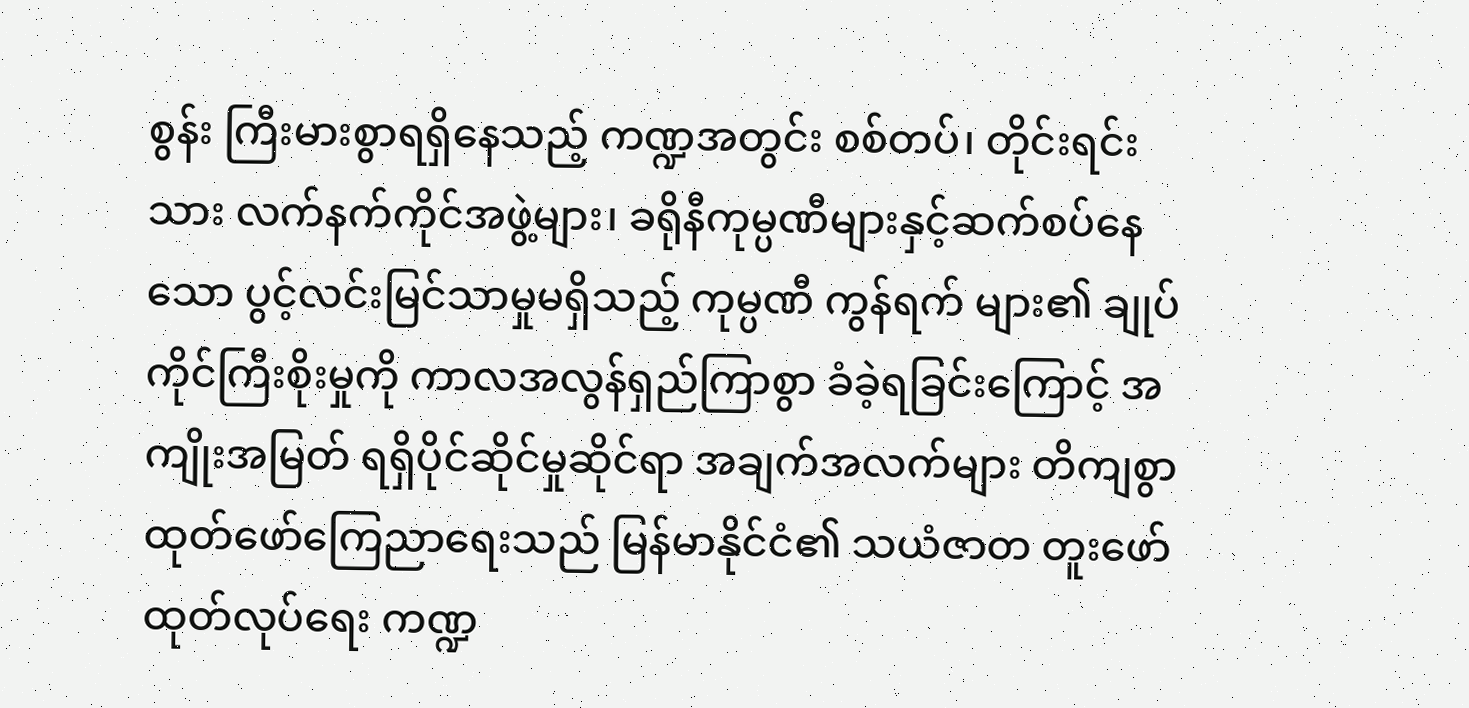စွန်း ကြီးမားစွာရရှိနေသည့် ကဏ္ဍအတွင်း စစ်တပ်၊ တိုင်းရင်းသား လက်နက်ကိုင်အဖွဲ့များ၊ ခရိုနီကုမ္ပဏီများနှင့်ဆက်စပ်နေသော ပွင့်လင်းမြင်သာမှုမရှိသည့် ကုမ္ပဏီ ကွန်ရက် များ၏ ချုပ်ကိုင်ကြီးစိုးမှုကို ကာလအလွန်ရှည်ကြာစွာ ခံခဲ့ရခြင်းကြောင့် အကျိုးအမြတ် ရရှိပိုင်ဆိုင်မှုဆိုင်ရာ အချက်အလက်များ တိကျစွာ ထုတ်ဖော်ကြေညာရေးသည် မြန်မာနိုင်ငံ၏ သယံဇာတ တူးဖော်ထုတ်လုပ်ရေး ကဏ္ဍ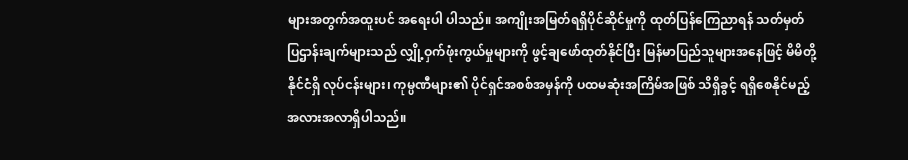များအတွက်အထူးပင် အရေးပါ ပါသည်။ အကျိုးအမြတ်ရရှိပိုင်ဆိုင်မှုကို ထုတ်ပြန်ကြေညာရန် သတ်မှတ်ပြဌာန်းချက်များသည် လျှို့ဝှက်ဖုံးကွယ်မှုများကို ဖွင့်ချဖော်ထုတ်နိုင်ပြီး မြန်မာပြည်သူများအနေဖြင့် မိမိတို့နိုင်ငံရှိ လုပ်ငန်းများ၊ ကုမ္ပဏီများ၏ ပိုင်ရှင်အစစ်အမှန်ကို ပထမဆုံးအကြိမ်အဖြစ် သိရှိခွင့် ရရှိစေနိုင်မည့် အလားအလာရှိပါသည်။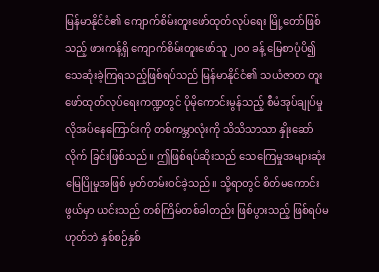မြန်မာနိုင်ငံ၏ ကျောက်စိမ်းတူးဖော်ထုတ်လုပ်ရေး မြို့တော်ဖြစ်သည့် ဖားကန့်ရှိ ကျောက်စိမ်းတူးဖော်သူ ၂၀၀ ခန့် မြေစာပုံပိ၍ သေဆုံးခဲ့ကြရသည့်ဖြစ်ရပ်သည် မြန်မာနိုင်ငံ၏ သယံဇာတ တူးဖော်ထုတ်လုပ်ရေးကဏ္ဍတွင် ပိုမိုကောင်းမွန်သည့် စီမံအုပ်ချုပ်မှု လိုအပ်နေကြောင်းကို တစ်ကမ္ဘာလုံးကို သိသိသာသာ နှိုးဆော်လိုက် ခြင်းဖြစ်သည်။ ဤဖြစ်ရပ်ဆိုးသည် သေကြေမှုအများဆုံး မြေပြိုမှုအဖြစ် မှတ်တမ်းဝင်ခဲ့သည်။ သို့ရာတွင် စိတ်မကောင်းဖွယ်မှာ ယင်းသည် တစ်ကြိမ်တစ်ခါတည်း ဖြစ်ပွားသည့် ဖြစ်ရပ်မဟုတ်ဘဲ နှစ်စဉ်နှစ်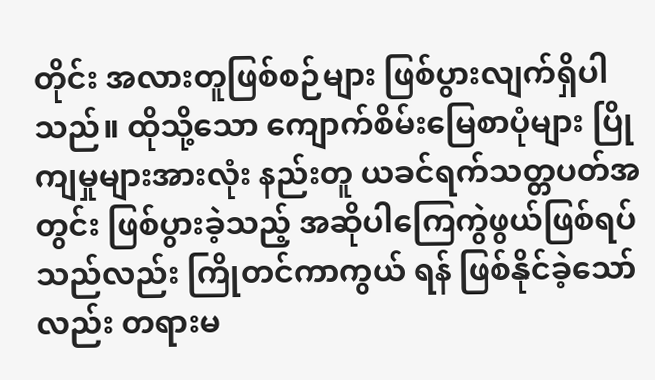တိုင်း အလားတူဖြစ်စဉ်များ ဖြစ်ပွားလျက်ရှိပါသည်။ ထိုသို့သော ကျောက်စိမ်းမြေစာပုံများ ပြိုကျမှုများအားလုံး နည်းတူ ယခင်ရက်သတ္တပတ်အတွင်း ဖြစ်ပွားခဲ့သည့် အဆိုပါကြေကွဲဖွယ်ဖြစ်ရပ်သည်လည်း ကြိုတင်ကာကွယ် ရန် ဖြစ်နိုင်ခဲ့သော်လည်း တရားမ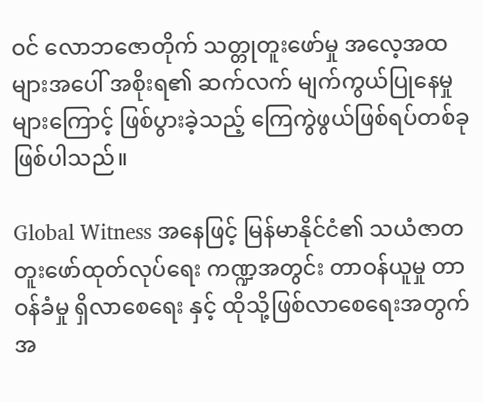ဝင် လောဘဇောတိုက် သတ္တုတူးဖော်မှု အလေ့အထများအပေါ် အစိုးရ၏ ဆက်လက် မျက်ကွယ်ပြုနေမှုများကြောင့် ဖြစ်ပွားခဲ့သည့် ကြေကွဲဖွယ်ဖြစ်ရပ်တစ်ခု ဖြစ်ပါသည်။

Global Witness အနေဖြင့် မြန်မာနိုင်ငံ၏ သယံဇာတ တူးဖော်ထုတ်လုပ်ရေး ကဏ္ဍအတွင်း တာဝန်ယူမှု တာဝန်ခံမှု ရှိလာစေရေး နှင့် ထိုသို့ဖြစ်လာစေရေးအတွက် အ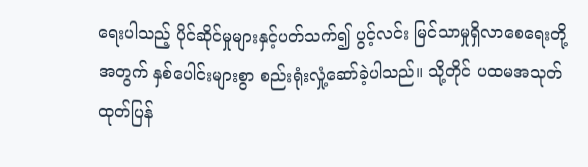ရေးပါသည့် ပိုင်ဆိုင်မှုများနှင့်ပတ်သက်၍ ပွင့်လင်း မြင်သာမှုရှိလာစေရေးတို့အတွက် နှစ်ပေါင်းများစွာ စည်းရုံးလှုံ့ဆော်ခဲ့ပါသည်။ သို့တိုင် ပထမအသုတ် ထုတ်ပြန်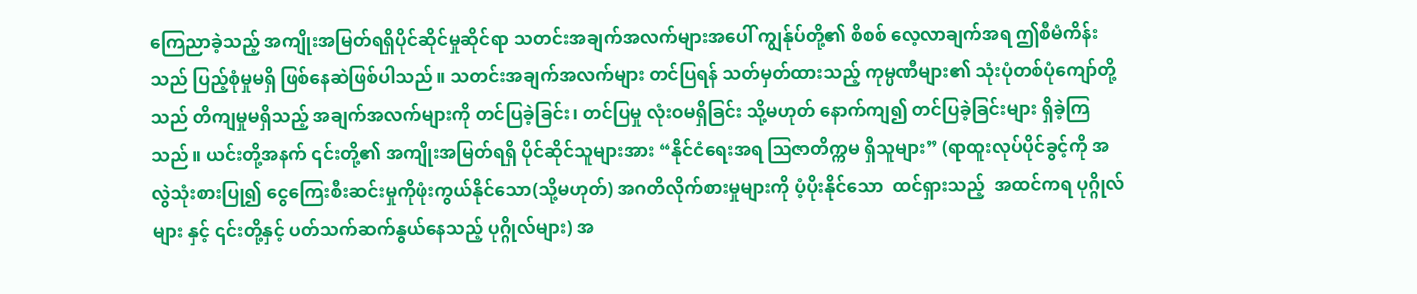ကြေညာခဲ့သည့် အကျိုးအမြတ်ရရှိပိုင်ဆိုင်မှုဆိုင်ရာ သတင်းအချက်အလက်များအပေါ် ကျွန်ုပ်တို့၏ စိစစ် လေ့လာချက်အရ ဤစီမံကိန်းသည် ပြည့်စုံမှုမရှိ ဖြစ်နေဆဲဖြစ်ပါသည်။ သတင်းအချက်အလက်များ တင်ပြရန် သတ်မှတ်ထားသည့် ကုမ္ပဏီများ၏ သုံးပုံတစ်ပုံကျော်တို့သည် တိကျမှုမရှိသည့် အချက်အလက်များကို တင်ပြခဲ့ခြင်း၊ တင်ပြမှု လုံးဝမရှိခြင်း သို့မဟုတ် နောက်ကျ၍ တင်ပြခဲ့ခြင်းများ ရှိခဲ့ကြသည်။ ယင်းတို့အနက် ၎င်းတို့၏ အကျိုးအမြတ်ရရှိ ပိုင်ဆိုင်သူများအား “နိုင်ငံရေးအရ ဩဇာတိက္ကမ ရှိသူများ” (ရာထူးလုပ်ပိုင်ခွင့်ကို အလွဲသုံးစားပြု၍ ငွေကြေးစီးဆင်းမှုကိုဖုံးကွယ်နိုင်သော(သို့မဟုတ်) အဂတိလိုက်စားမှုများကို ပံ့ပိုးနိုင်သော  ထင်ရှားသည့်  အထင်ကရ ပုဂ္ဂိုလ်များ နှင့် ၎င်းတို့နှင့် ပတ်သက်ဆက်နွယ်နေသည့် ပုဂ္ဂိုလ်များ) အ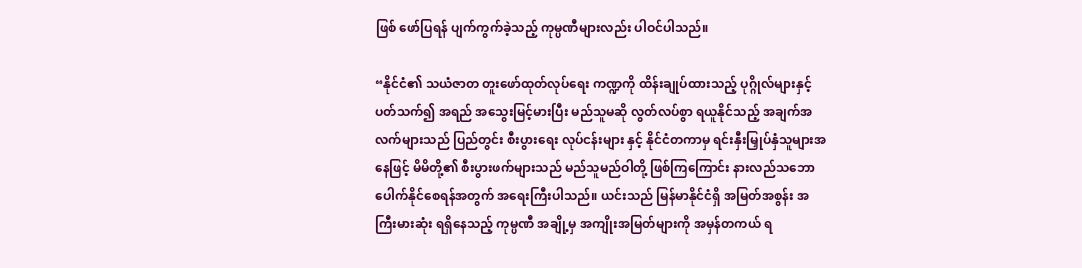ဖြစ် ဖော်ပြရန် ပျက်ကွက်ခဲ့သည့် ကုမ္ပဏီများလည်း ပါဝင်ပါသည်။

“နိုင်ငံ၏ သယံဇာတ တူးဖော်ထုတ်လုပ်ရေး ကဏ္ဍကို ထိန်းချုပ်ထားသည့် ပုဂ္ဂိုလ်များနှင့်ပတ်သက်၍ အရည် အသွေးမြင့်မားပြီး မည်သူမဆို လွတ်လပ်စွာ ရယူနိုင်သည့် အချက်အလက်များသည် ပြည်တွင်း စီးပွားရေး လုပ်ငန်းများ နှင့် နိုင်ငံတကာမှ ရင်းနှီးမြှုပ်နှံသူများအနေဖြင့် မိမိတို့၏ စီးပွားဖက်များသည် မည်သူမည်ဝါတို့ ဖြစ်ကြကြောင်း နားလည်သဘောပေါက်နိုင်စေရန်အတွက် အရေးကြီးပါသည်။ ယင်းသည် မြန်မာနိုင်ငံရှိ အမြတ်အစွန်း အကြီးမားဆုံး ရရှိနေသည့် ကုမ္ပဏီ အချို့မှ အကျိုးအမြတ်များကို အမှန်တကယ် ရ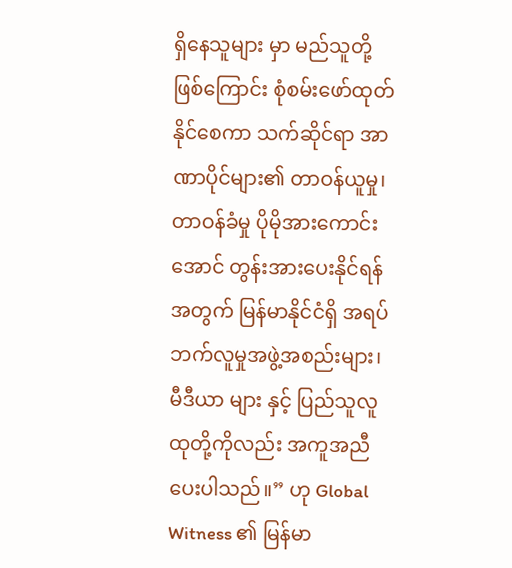ရှိနေသူများ မှာ မည်သူတို့ဖြစ်ကြောင်း စုံစမ်းဖော်ထုတ်နိုင်စေကာ သက်ဆိုင်ရာ အာဏာပိုင်များ၏ တာဝန်ယူမှု၊ တာဝန်ခံမှု ပိုမိုအားကောင်းအောင် တွန်းအားပေးနိုင်ရန်အတွက် မြန်မာနိုင်ငံရှိ အရပ်ဘက်လူမှုအဖွဲ့အစည်းများ၊ မီဒီယာ များ နှင့် ပြည်သူလူထုတို့ကိုလည်း အကူအညီပေးပါသည်။” ဟု Global Witness ၏ မြန်မာ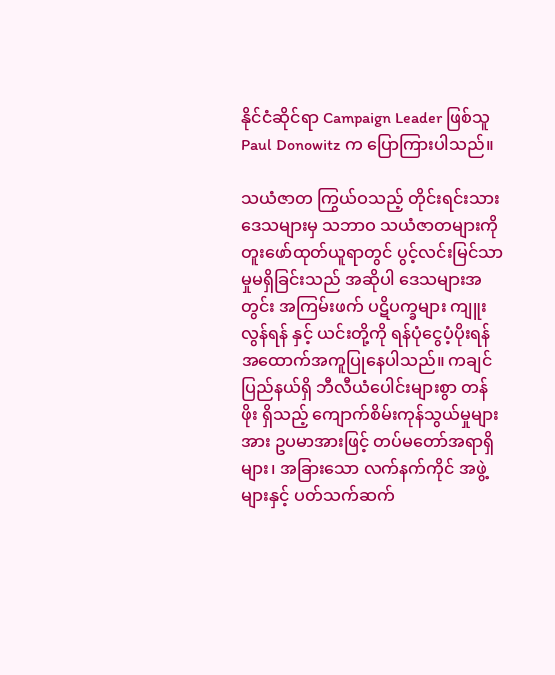နိုင်ငံဆိုင်ရာ Campaign Leader ဖြစ်သူ Paul Donowitz က ပြောကြားပါသည်။

သယံဇာတ ကြွယ်ဝသည့် တိုင်းရင်းသားဒေသများမှ သဘာဝ သယံဇာတများကို တူးဖော်ထုတ်ယူရာတွင် ပွင့်လင်းမြင်သာမှုမရှိခြင်းသည် အဆိုပါ ဒေသများအတွင်း အကြမ်းဖက် ပဋိပက္ခများ ကျူးလွန်ရန် နှင့် ယင်းတို့ကို ရန်ပုံငွေပံ့ပိုးရန် အထောက်အကူပြုနေပါသည်။ ကချင်ပြည်နယ်ရှိ ဘီလီယံပေါင်းများစွာ တန်ဖိုး ရှိသည့် ကျောက်စိမ်းကုန်သွယ်မှုများအား ဥပမာအားဖြင့် တပ်မတော်အရာရှိများ၊ အခြားသော လက်နက်ကိုင် အဖွဲ့များနှင့် ပတ်သက်ဆက်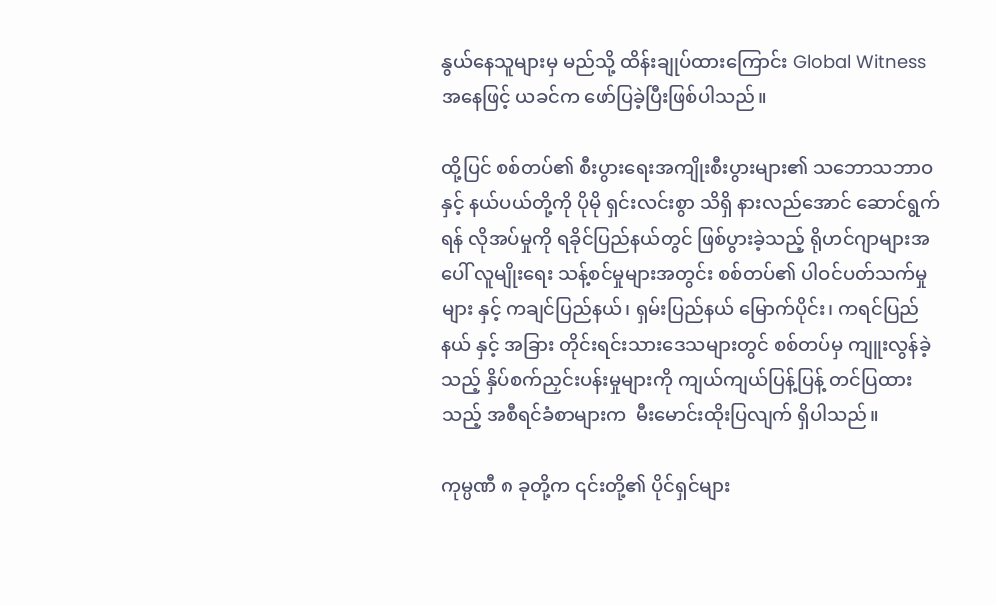နွယ်နေသူများမှ မည်သို့ ထိန်းချုပ်ထားကြောင်း Global Witness အနေဖြင့် ယခင်က ဖော်ပြခဲ့ပြီးဖြစ်ပါသည်။

ထို့ပြင် စစ်တပ်၏ စီးပွားရေးအကျိုးစီးပွားများ၏ သဘောသဘာဝ နှင့် နယ်ပယ်တို့ကို ပိုမို ရှင်းလင်းစွာ သိရှိ နားလည်အောင် ဆောင်ရွက်ရန် လိုအပ်မှုကို ရခိုင်ပြည်နယ်တွင် ဖြစ်ပွားခဲ့သည့် ရိုဟင်ဂျာများအပေါ် လူမျိုးရေး သန့်စင်မှုများအတွင်း စစ်တပ်၏ ပါဝင်ပတ်သက်မှုများ နှင့် ကချင်ပြည်နယ်၊ ရှမ်းပြည်နယ် မြောက်ပိုင်း၊ ကရင်ပြည်နယ် နှင့် အခြား တိုင်းရင်းသားဒေသများတွင် စစ်တပ်မှ ကျူးလွန်ခဲ့သည့် နှိပ်စက်ညှင်းပန်းမှုများကို ကျယ်ကျယ်ပြန့်ပြန့် တင်ပြထားသည့် အစီရင်ခံစာများက  မီးမောင်းထိုးပြလျက် ရှိပါသည်။

ကုမ္ပဏီ ၈ ခုတို့က ၎င်းတို့၏ ပိုင်ရှင်များ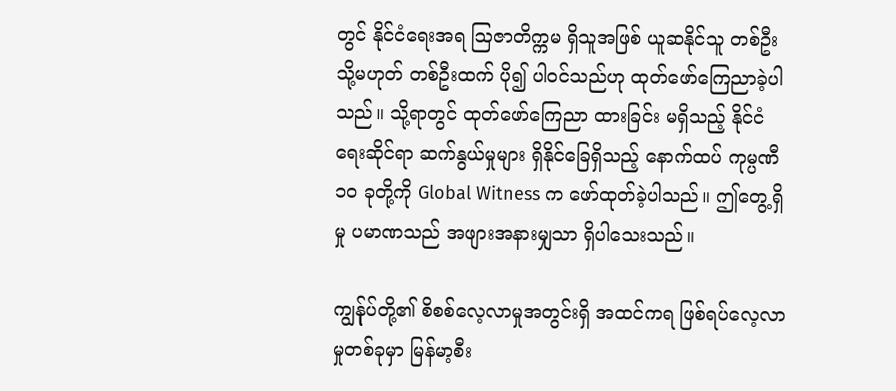တွင် နိုင်ငံရေးအရ ဩဇာတိက္ကမ ရှိသူအဖြစ် ယူဆနိုင်သူ တစ်ဦး သို့မဟုတ် တစ်ဦးထက် ပို၍ ပါဝင်သည်ဟု ထုတ်ဖော်ကြေညာခဲ့ပါသည်။ သို့ရာတွင် ထုတ်ဖော်ကြေညာ ထားခြင်း မရှိသည့် နိုင်ငံရေးဆိုင်ရာ ဆက်နွယ်မှုများ ရှိနိုင်ခြေရှိသည့် နောက်ထပ် ကုမ္ပဏီ ၁၀ ခုတို့ကို Global Witness က ဖော်ထုတ်ခဲ့ပါသည်။ ဤတွေ့ရှိမှု ပမာဏသည် အဖျားအနားမျှသာ ရှိပါသေးသည်။

ကျွန်ုပ်တို့၏ စိစစ်လေ့လာမှုအတွင်းရှိ အထင်ကရ ဖြစ်ရပ်လေ့လာမှုတစ်ခုမှာ မြန်မာ့စီး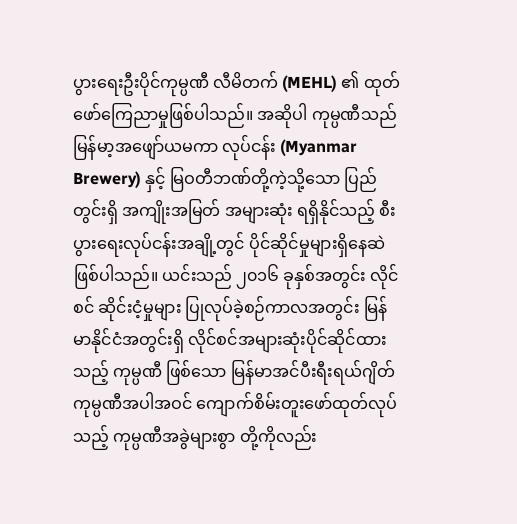ပွားရေးဦးပိုင်ကုမ္ပဏီ လီမိတက် (MEHL) ၏ ထုတ်ဖော်ကြေညာမှုဖြစ်ပါသည်။ အဆိုပါ ကုမ္ပဏီသည် မြန်မာ့အဖျော်ယမကာ လုပ်ငန်း (Myanmar Brewery) နှင့် မြဝတီဘဏ်တို့ကဲ့သို့သော ပြည်တွင်းရှိ အကျိုးအမြတ် အများဆုံး ရရှိနိုင်သည့် စီးပွားရေးလုပ်ငန်းအချို့တွင် ပိုင်ဆိုင်မှုများရှိနေဆဲဖြစ်ပါသည်။ ယင်းသည် ၂၀၁၆ ခုနှစ်အတွင်း လိုင်စင် ဆိုင်းငံ့မှုများ ပြုလုပ်ခဲ့စဉ်ကာလအတွင်း မြန်မာနိုင်ငံအတွင်းရှိ လိုင်စင်အများဆုံးပိုင်ဆိုင်ထားသည့် ကုမ္ပဏီ ဖြစ်သော မြန်မာအင်ပီးရီးရယ်ဂျိတ် ကုမ္ပဏီအပါအဝင် ကျောက်စိမ်းတူးဖော်ထုတ်လုပ်သည့် ကုမ္ပဏီအခွဲများစွာ တို့ကိုလည်း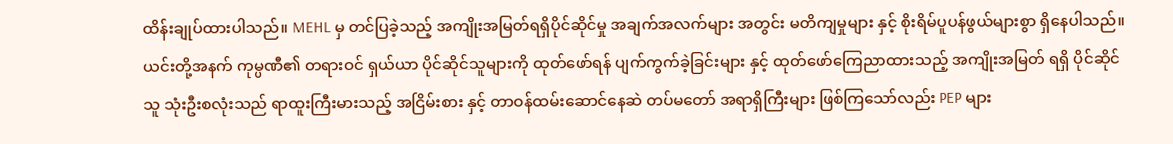ထိန်းချုပ်ထားပါသည်။ MEHL မှ တင်ပြခဲ့သည့် အကျိုးအမြတ်ရရှိပိုင်ဆိုင်မှု အချက်အလက်များ အတွင်း မတိကျမှုများ နှင့် စိုးရိမ်ပူပန်ဖွယ်များစွာ ရှိနေပါသည်။ ယင်းတို့အနက် ကုမ္ပဏီ၏ တရားဝင် ရှယ်ယာ ပိုင်ဆိုင်သူများကို ထုတ်ဖော်ရန် ပျက်ကွက်ခဲ့ခြင်းများ နှင့် ထုတ်ဖော်ကြေညာထားသည့် အကျိုးအမြတ် ရရှိ ပိုင်ဆိုင်သူ သုံးဦးစလုံးသည် ရာထူးကြီးမားသည့် အငြိမ်းစား နှင့် တာဝန်ထမ်းဆောင်နေဆဲ တပ်မတော် အရာရှိကြီးများ ဖြစ်ကြသော်လည်း PEP များ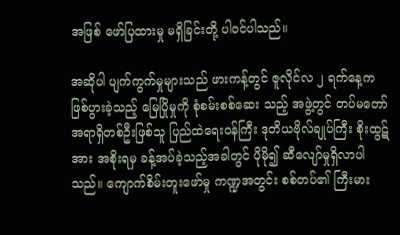အဖြစ် ဖော်ပြထားမှု မရှိခြင်းတို့ ပါဝင်ပါသည်။

အဆိုပါ ပျက်ကွက်မှုများသည် ဖားကန့်တွင် ဇူလိုင်လ ၂ ရက်နေ့က ဖြစ်ပွားခဲ့သည့် မြေပြိုမှုကို စုံစမ်းစစ်ဆေး သည့် အဖွဲ့တွင် တပ်မတော်အရာရှိတစ်ဦးဖြစ်သူ ပြည်ထဲရေးဝန်ကြီး ဒုတိယဗိုလ်ချုပ်ကြီး စိုးထွဋ်အား အစိုးရမှ ခန့်အပ်ခဲ့သည့်အခါတွင် ပိုမို၍ ဆီလျော်မှုရှိလာပါသည်။ ကျောက်စိမ်းတူးဖော်မှု ကဏ္ဍအတွင်း စစ်တပ်၏ ကြီးမား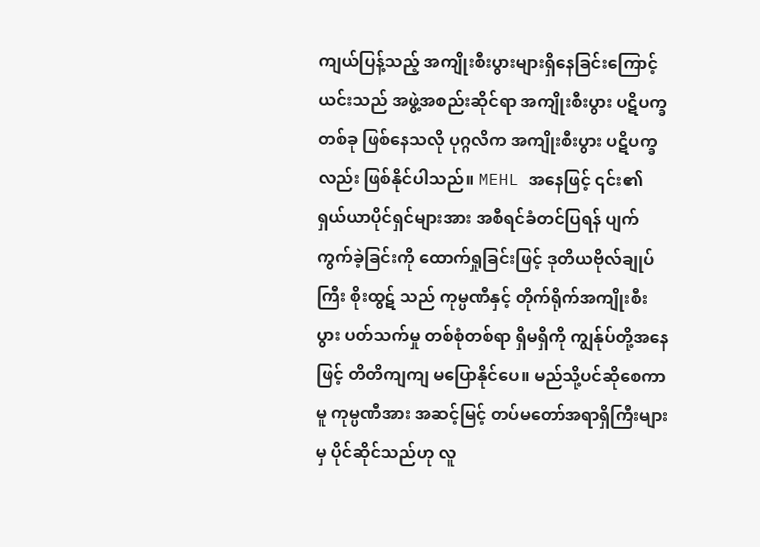ကျယ်ပြန့်သည့် အကျိုးစီးပွားများရှိနေခြင်းကြောင့် ယင်းသည် အဖွဲ့အစည်းဆိုင်ရာ အကျိုးစီးပွား ပဋိပက္ခတစ်ခု ဖြစ်နေသလို ပုဂ္ဂလိက အကျိုးစီးပွား ပဋိပက္ခလည်း ဖြစ်နိုင်ပါသည်။ MEHL အနေဖြင့် ၎င်း၏ ရှယ်ယာပိုင်ရှင်များအား အစီရင်ခံတင်ပြရန် ပျက်ကွက်ခဲ့ခြင်းကို ထောက်ရှုခြင်းဖြင့် ဒုတိယဗိုလ်ချုပ်ကြီး စိုးထွဋ် သည် ကုမ္ပဏီနှင့် တိုက်ရိုက်အကျိုးစီးပွား ပတ်သက်မှု တစ်စုံတစ်ရာ ရှိမရှိကို ကျွန်ုပ်တို့အနေဖြင့် တိတိကျကျ မပြောနိုင်ပေ။ မည်သို့ပင်ဆိုစေကာမူ ကုမ္ပဏီအား အဆင့်မြင့် တပ်မတော်အရာရှိကြီးများမှ ပိုင်ဆိုင်သည်ဟု လူ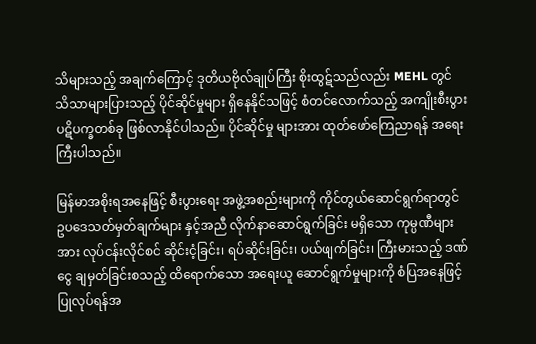သိများသည့် အချက်ကြောင့် ဒုတိယဗိုလ်ချုပ်ကြီး စိုးထွဋ်သည်လည်း MEHL တွင် သိသာများပြားသည့် ပိုင်ဆိုင်မှုများ ရှိနေနိုင်သဖြင့် စံတင်လောက်သည့် အကျိုးစီးပွားပဋိပက္ခတစ်ခု ဖြစ်လာနိုင်ပါသည်။ ပိုင်ဆိုင်မှု များအား ထုတ်ဖော်ကြေညာရန် အရေးကြီးပါသည်။

မြန်မာအစိုးရအနေဖြင့် စီးပွားရေး အဖွဲ့အစည်းများကို ကိုင်တွယ်ဆောင်ရွက်ရာတွင် ဥပဒေသတ်မှတ်ချက်များ နှင့်အညီ လိုက်နာဆောင်ရွက်ခြင်း မရှိသော ကုမ္ပဏီများအား လုပ်ငန်းလိုင်စင် ဆိုင်းငံ့ခြင်း၊ ရပ်ဆိုင်းခြင်း၊ ပယ်ဖျက်ခြင်း၊ ကြီးမားသည့် ဒဏ်ငွေ ချမှတ်ခြင်းစသည့် ထိရောက်သော အရေးယူ ဆောင်ရွက်မှုများကို စံပြအနေဖြင့် ပြုလုပ်ရန်အ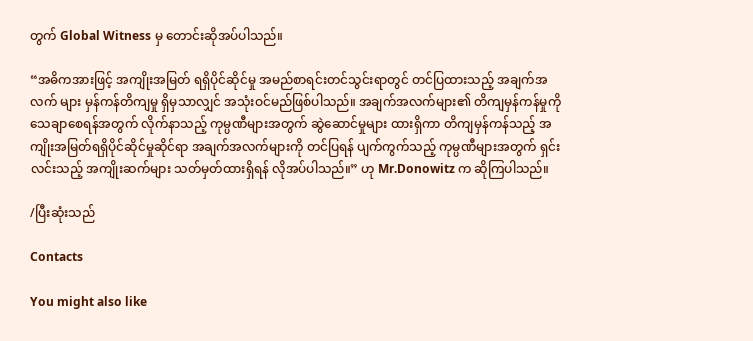တွက် Global Witness မှ တောင်းဆိုအပ်ပါသည်။

“အဓိကအားဖြင့် အကျိုးအမြတ် ရရှိပိုင်ဆိုင်မှု အမည်စာရင်းတင်သွင်းရာတွင် တင်ပြထားသည့် အချက်အလက် များ မှန်ကန်တိကျမှု ရှိမှသာလျှင် အသုံးဝင်မည်ဖြစ်ပါသည်။ အချက်အလက်များ၏ တိကျမှန်ကန်မှုကို သေချာစေရန်အတွက် လိုက်နာသည့် ကုမ္ပဏီများအတွက် ဆွဲဆောင်မှုများ ထားရှိကာ တိကျမှန်ကန်သည့် အကျိုးအမြတ်ရရှိပိုင်ဆိုင်မှုဆိုင်ရာ အချက်အလက်များကို တင်ပြရန် ပျက်ကွက်သည့် ကုမ္ပဏီများအတွက် ရှင်းလင်းသည့် အကျိုးဆက်များ သတ်မှတ်ထားရှိရန် လိုအပ်ပါသည်။” ဟု Mr.Donowitz က ဆိုကြပါသည်။

/ပြီးဆုံးသည်

Contacts

You might also like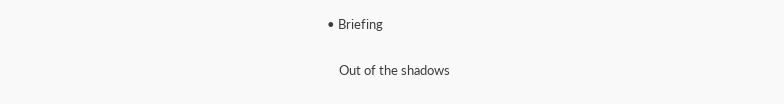• Briefing

    Out of the shadows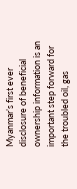Myanmar’s first ever disclosure of beneficial ownership information is an important step forward for the troubled oil, gas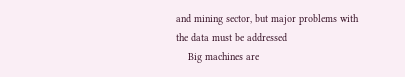and mining sector, but major problems with the data must be addressed
    Big machines are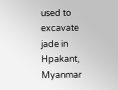used to excavate jade in Hpakant, Myanmar